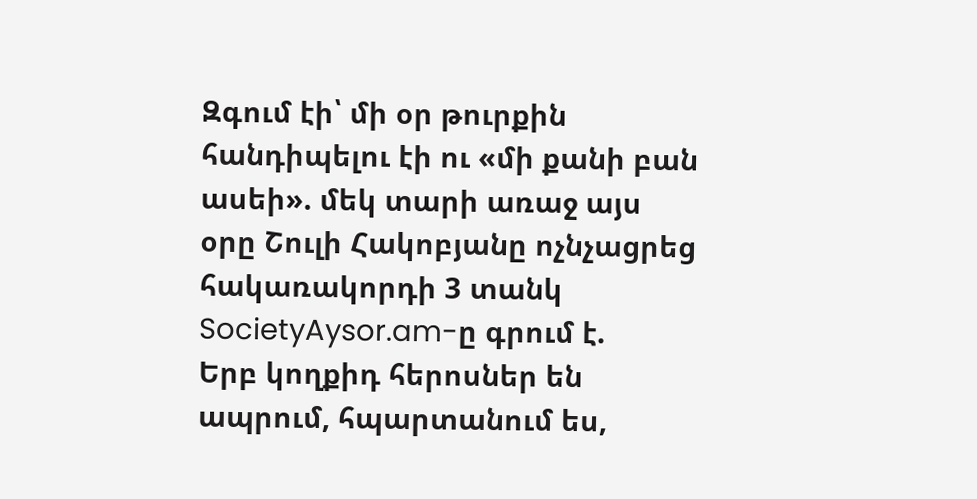Զգում էի՝ մի օր թուրքին հանդիպելու էի ու «մի քանի բան ասեի». մեկ տարի առաջ այս օրը Շուլի Հակոբյանը ոչնչացրեց հակառակորդի 3 տանկ
SocietyAysor.am-ը գրում է.
Երբ կողքիդ հերոսներ են ապրում, հպարտանում ես,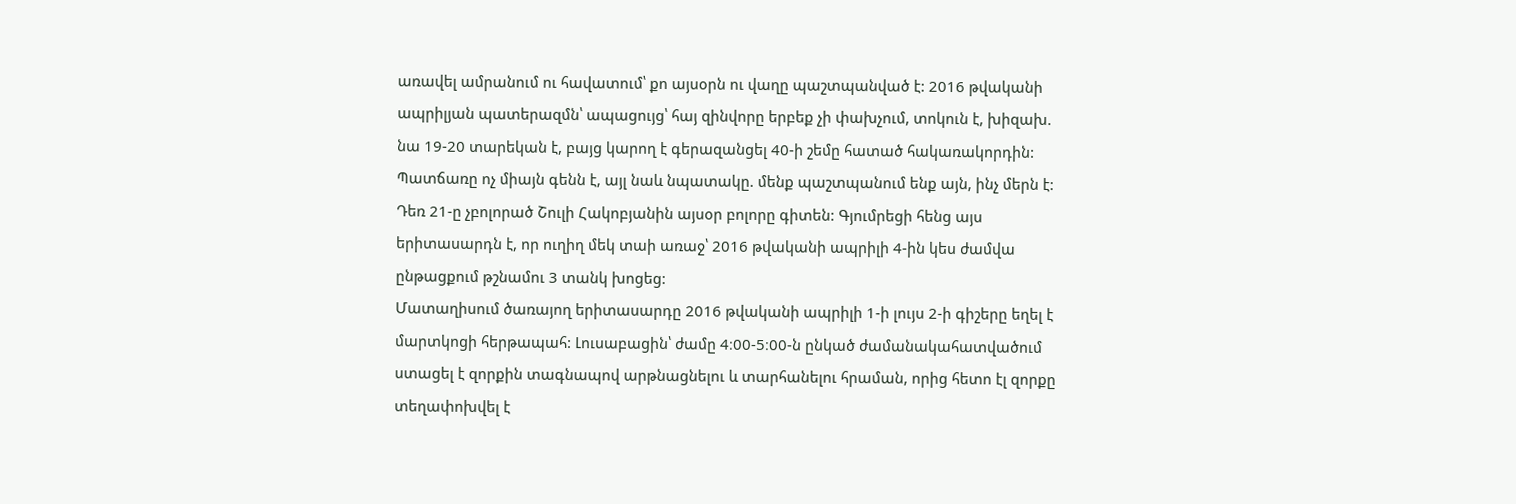առավել ամրանում ու հավատում՝ քո այսօրն ու վաղը պաշտպանված է: 2016 թվականի ապրիլյան պատերազմն՝ ապացույց՝ հայ զինվորը երբեք չի փախչում, տոկուն է, խիզախ. նա 19-20 տարեկան է, բայց կարող է գերազանցել 40-ի շեմը հատած հակառակորդին: Պատճառը ոչ միայն գենն է, այլ նաև նպատակը. մենք պաշտպանում ենք այն, ինչ մերն է:
Դեռ 21-ը չբոլորած Շուլի Հակոբյանին այսօր բոլորը գիտեն: Գյումրեցի հենց այս երիտասարդն է, որ ուղիղ մեկ տաի առաջ՝ 2016 թվականի ապրիլի 4-ին կես ժամվա ընթացքում թշնամու 3 տանկ խոցեց:
Մատաղիսում ծառայող երիտասարդը 2016 թվականի ապրիլի 1-ի լույս 2-ի գիշերը եղել է մարտկոցի հերթապահ: Լուսաբացին՝ ժամը 4։00-5։00-ն ընկած ժամանակահատվածում ստացել է զորքին տագնապով արթնացնելու և տարհանելու հրաման, որից հետո էլ զորքը տեղափոխվել է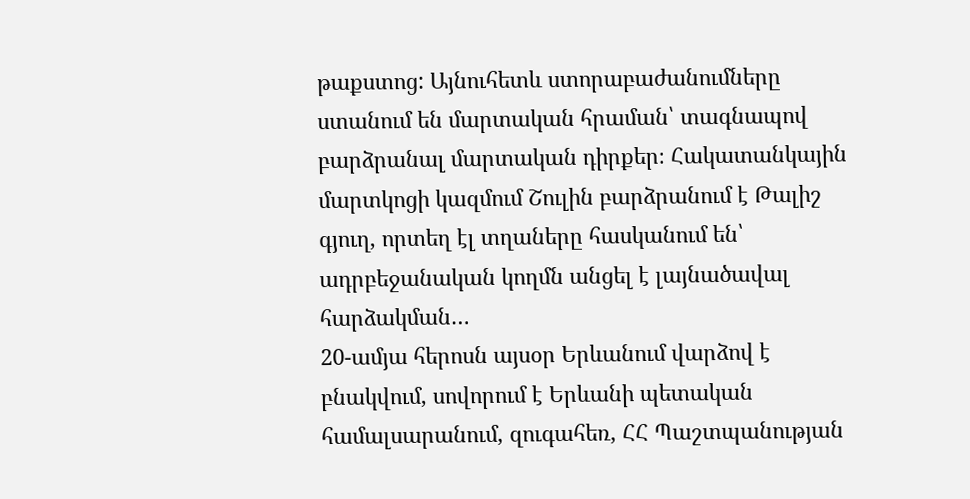թաքստոց: Այնուհետև ստորաբաժանումները ստանում են մարտական հրաման՝ տագնապով բարձրանալ մարտական դիրքեր։ Հակատանկային մարտկոցի կազմում Շուլին բարձրանում է Թալիշ գյուղ, որտեղ էլ տղաները հասկանում են՝ ադրբեջանական կողմն անցել է լայնածավալ հարձակման…
20-ամյա հերոսն այսօր Երևանում վարձով է բնակվում, սովորում է Երևանի պետական համալսարանում, զուգահեռ, ՀՀ Պաշտպանության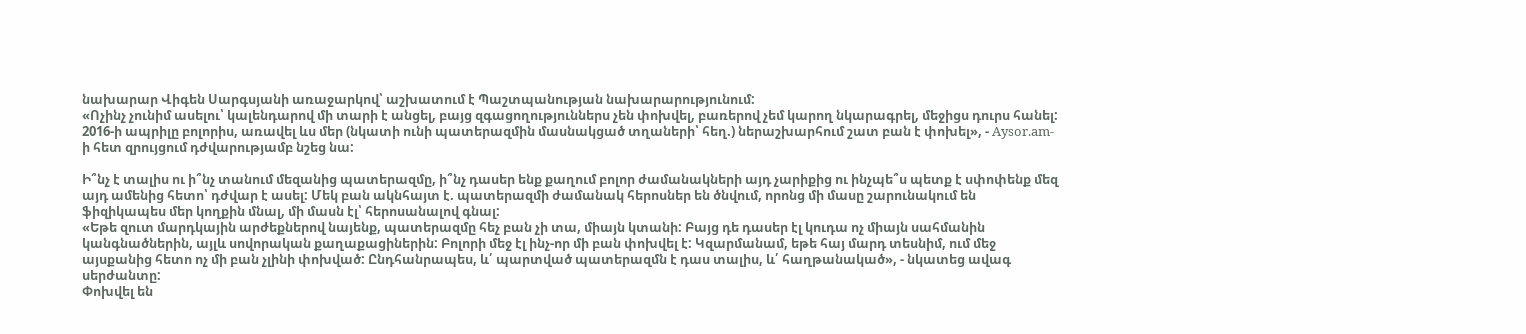նախարար Վիգեն Սարգսյանի առաջարկով՝ աշխատում է Պաշտպանության նախարարությունում:
«Ոչինչ չունիմ ասելու՝ կալենդարով մի տարի է անցել, բայց զգացողություններս չեն փոխվել, բառերով չեմ կարող նկարագրել, մեջիցս դուրս հանել: 2016-ի ապրիլը բոլորիս, առավել ևս մեր (նկատի ունի պատերազմին մասնակցած տղաների՝ հեղ.) ներաշխարհում շատ բան է փոխել», - Aysor.am-ի հետ զրույցում դժվարությամբ նշեց նա:

Ի՞նչ է տալիս ու ի՞նչ տանում մեզանից պատերազմը, ի՞նչ դասեր ենք քաղում բոլոր ժամանակների այդ չարիքից ու ինչպե՞ս պետք է սփոփենք մեզ այդ ամենից հետո՝ դժվար է ասել: Մեկ բան ակնհայտ է. պատերազմի ժամանակ հերոսներ են ծնվում, որոնց մի մասը շարունակում են ֆիզիկապես մեր կողքին մնալ, մի մասն էլ՝ հերոսանալով գնալ:
«Եթե զուտ մարդկային արժեքներով նայենք, պատերազմը հեչ բան չի տա, միայն կտանի: Բայց դե դասեր էլ կուդա ոչ միայն սահմանին կանգնածներին, այլև սովորական քաղաքացիներին: Բոլորի մեջ էլ ինչ-որ մի բան փոխվել է: Կզարմանամ, եթե հայ մարդ տեսնիմ, ում մեջ այսքանից հետո ոչ մի բան չլինի փոխված: Ընդհանրապես, և՛ պարտված պատերազմն է դաս տալիս, և՛ հաղթանակած», - նկատեց ավագ սերժանտը:
Փոխվել են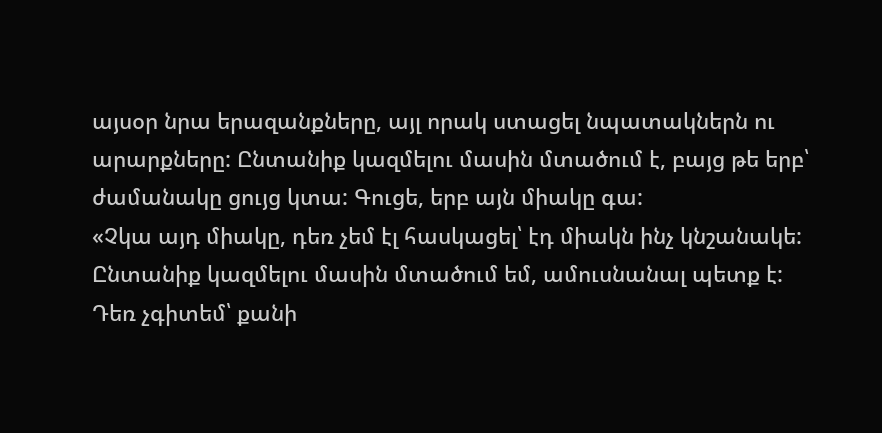այսօր նրա երազանքները, այլ որակ ստացել նպատակներն ու արարքները: Ընտանիք կազմելու մասին մտածում է, բայց թե երբ՝ ժամանակը ցույց կտա: Գուցե, երբ այն միակը գա:
«Չկա այդ միակը, դեռ չեմ էլ հասկացել՝ էդ միակն ինչ կնշանակե: Ընտանիք կազմելու մասին մտածում եմ, ամուսնանալ պետք է: Դեռ չգիտեմ՝ քանի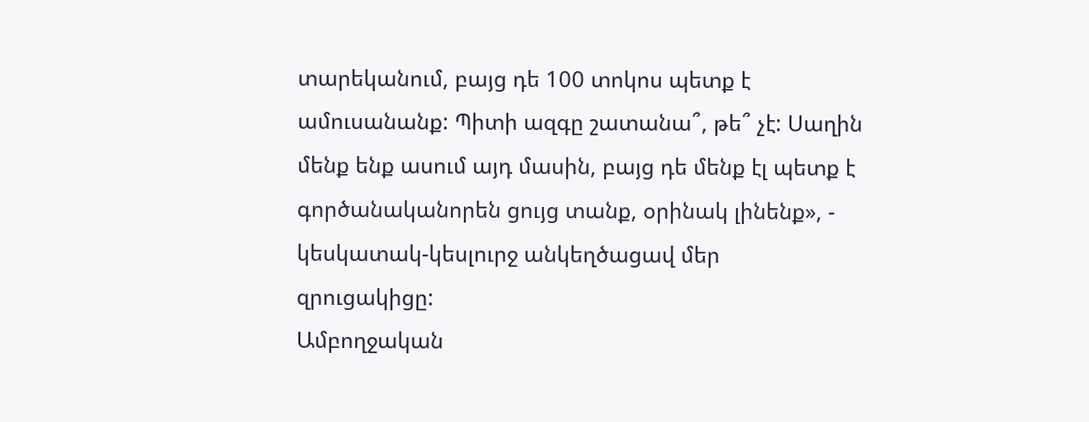տարեկանում, բայց դե 100 տոկոս պետք է ամուսանանք: Պիտի ազգը շատանա՞, թե՞ չէ: Սաղին մենք ենք ասում այդ մասին, բայց դե մենք էլ պետք է գործանականորեն ցույց տանք, օրինակ լինենք», - կեսկատակ-կեսլուրջ անկեղծացավ մեր զրուցակիցը:
Ամբողջական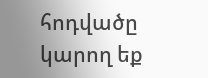հոդվածը կարող եք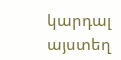կարդալ այստեղ